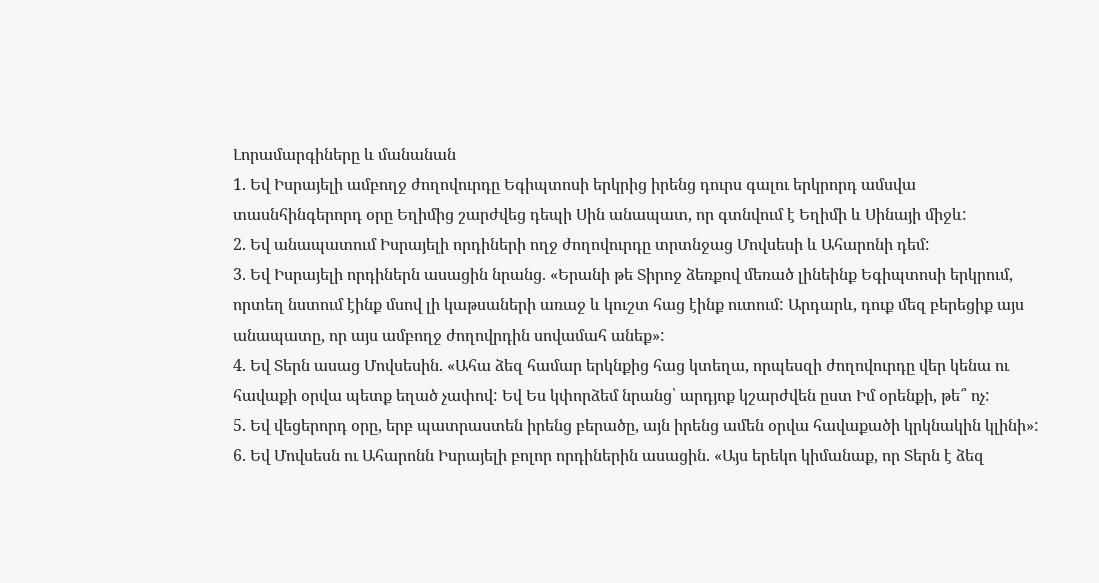Լորամարգիները և մանանան
1. Եվ Իսրայելի ամբողջ ժողովուրդը Եգիպտոսի երկրից իրենց դուրս գալու երկրորդ ամսվա տասնհինգերորդ օրը Եղիմից շարժվեց դեպի Սին անապատ, որ գտնվում է Եղիմի և Սինայի միջև:
2. Եվ անապատում Իսրայելի որդիների ողջ ժողովուրդը տրտնջաց Մովսեսի և Ահարոնի դեմ:
3. Եվ Իսրայելի որդիներն ասացին նրանց. «Երանի թե Տիրոջ ձեռքով մեռած լինեինք Եգիպտոսի երկրում, որտեղ նստում էինք մսով լի կաթսաների առաջ և կուշտ հաց էինք ուտում: Արդարև, դուք մեզ բերեցիք այս անապատը, որ այս ամբողջ ժողովրդին սովամահ անեք»:
4. Եվ Տերն ասաց Մովսեսին. «Ահա ձեզ համար երկնքից հաց կտեղա, որպեսզի ժողովուրդը վեր կենա ու հավաքի օրվա պետք եղած չափով: Եվ Ես կփորձեմ նրանց՝ արդյոք կշարժվեն ըստ Իմ օրենքի, թե՞ ոչ:
5. Եվ վեցերորդ օրը, երբ պատրաստեն իրենց բերածը, այն իրենց ամեն օրվա հավաքածի կրկնակին կլինի»:
6. Եվ Մովսեսն ու Ահարոնն Իսրայելի բոլոր որդիներին ասացին. «Այս երեկո կիմանաք, որ Տերն է ձեզ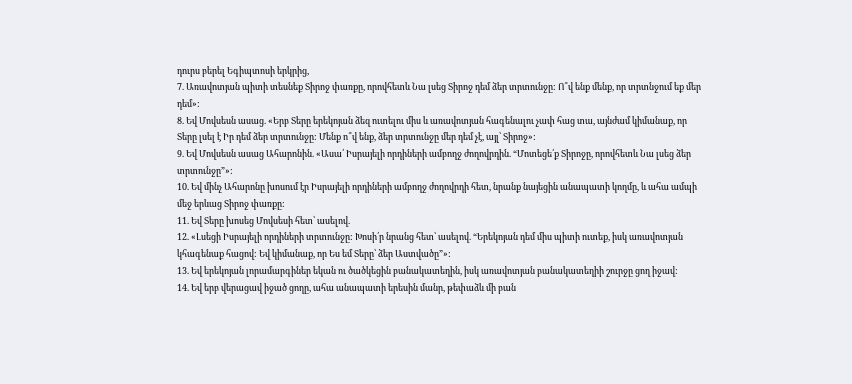դուրս բերել Եգիպտոսի երկրից,
7. Առավոտյան պիտի տեսնեք Տիրոջ փառքը, որովհետև Նա լսեց Տիրոջ դեմ ձեր տրտունջը: Ո՞վ ենք մենք, որ տրտնջում եք մեր դեմ»:
8. Եվ Մովսեսն ասաց. «Երբ Տերը երեկոյան ձեզ ուտելու միս և առավոտյան հագենալու չափ հաց տա, այնժամ կիմանաք, որ Տերը լսել է Իր դեմ ձեր տրտունջը: Մենք ո՞վ ենք, ձեր տրտունջը մեր դեմ չէ, այլ՝ Տիրոջ»:
9. Եվ Մովսեսն ասաց Ահարոնին. «Ասա՛ Իսրայելի որդիների ամբողջ ժողովրդին. “Մոտեցե՛ք Տիրոջը, որովհետև Նա լսեց ձեր տրտունջը”»:
10. Եվ մինչ Ահարոնը խոսում էր Իսրայելի որդիների ամբողջ ժողովրդի հետ, նրանք նայեցին անապատի կողմը, և ահա ամպի մեջ երևաց Տիրոջ փառքը:
11. Եվ Տերը խոսեց Մովսեսի հետ՝ ասելով.
12. «Լսեցի Իսրայելի որդիների տրտունջը: Խոսի՛ր նրանց հետ՝ ասելով. “Երեկոյան դեմ միս պիտի ուտեք, իսկ առավոտյան կհագենաք հացով: Եվ կիմանաք, որ Ես եմ Տերը՝ ձեր Աստվածը”»:
13. Եվ երեկոյան լորամարգիներ եկան ու ծածկեցին բանակատեղին, իսկ առավոտյան բանակատեղիի շուրջը ցող իջավ:
14. Եվ երբ վերացավ իջած ցողը, ահա անապատի երեսին մանր, թեփաձև մի բան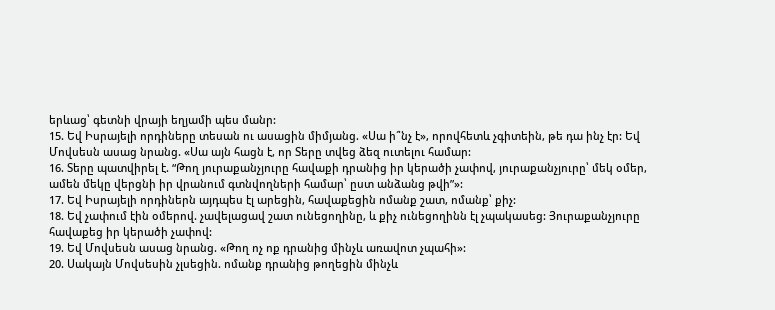երևաց՝ գետնի վրայի եղյամի պես մանր:
15. Եվ Իսրայելի որդիները տեսան ու ասացին միմյանց. «Սա ի՞նչ է», որովհետև չգիտեին, թե դա ինչ էր: Եվ Մովսեսն ասաց նրանց. «Սա այն հացն է, որ Տերը տվեց ձեզ ուտելու համար:
16. Տերը պատվիրել է. “Թող յուրաքանչյուրը հավաքի դրանից իր կերածի չափով, յուրաքանչյուրը՝ մեկ օմեր, ամեն մեկը վերցնի իր վրանում գտնվողների համար՝ ըստ անձանց թվի”»:
17. Եվ Իսրայելի որդիներն այդպես էլ արեցին, հավաքեցին ոմանք շատ, ոմանք՝ քիչ:
18. Եվ չափում էին օմերով. չավելացավ շատ ունեցողինը, և քիչ ունեցողինն էլ չպակասեց: Յուրաքանչյուրը հավաքեց իր կերածի չափով:
19. Եվ Մովսեսն ասաց նրանց. «Թող ոչ ոք դրանից մինչև առավոտ չպահի»:
20. Սակայն Մովսեսին չլսեցին. ոմանք դրանից թողեցին մինչև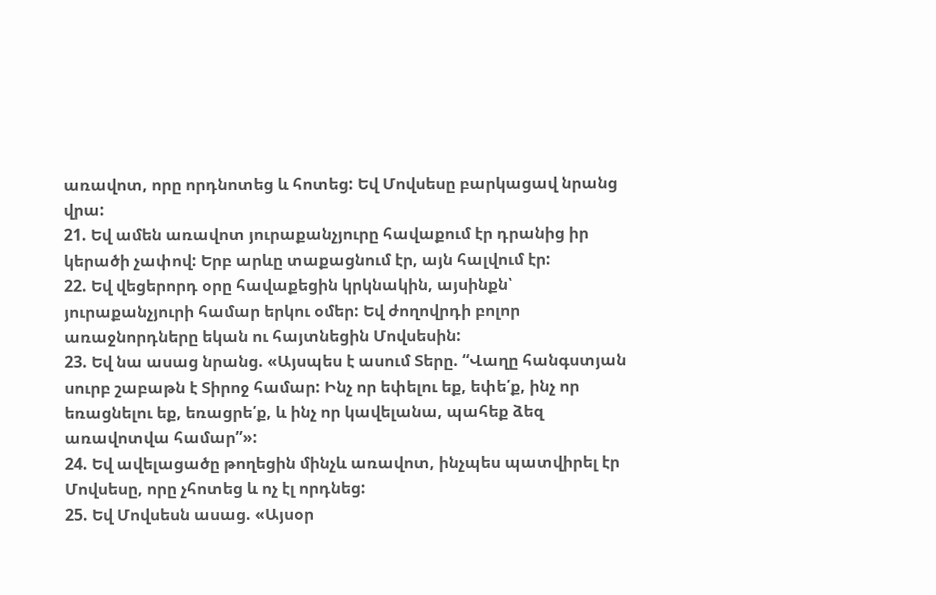առավոտ, որը որդնոտեց և հոտեց: Եվ Մովսեսը բարկացավ նրանց վրա:
21. Եվ ամեն առավոտ յուրաքանչյուրը հավաքում էր դրանից իր կերածի չափով: Երբ արևը տաքացնում էր, այն հալվում էր:
22. Եվ վեցերորդ օրը հավաքեցին կրկնակին, այսինքն՝ յուրաքանչյուրի համար երկու օմեր: Եվ ժողովրդի բոլոր առաջնորդները եկան ու հայտնեցին Մովսեսին:
23. Եվ նա ասաց նրանց. «Այսպես է ասում Տերը. “Վաղը հանգստյան սուրբ շաբաթն է Տիրոջ համար: Ինչ որ եփելու եք, եփե՛ք, ինչ որ եռացնելու եք, եռացրե՛ք, և ինչ որ կավելանա, պահեք ձեզ առավոտվա համար”»:
24. Եվ ավելացածը թողեցին մինչև առավոտ, ինչպես պատվիրել էր Մովսեսը, որը չհոտեց և ոչ էլ որդնեց:
25. Եվ Մովսեսն ասաց. «Այսօր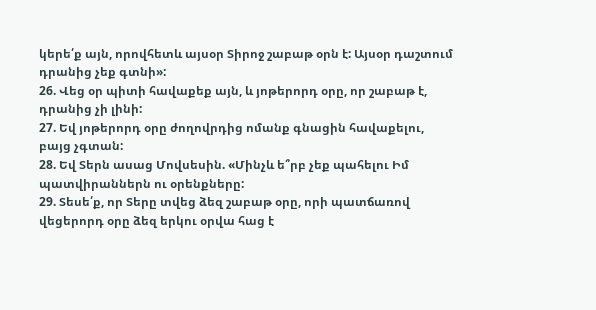կերե՛ք այն, որովհետև այսօր Տիրոջ շաբաթ օրն է: Այսօր դաշտում դրանից չեք գտնի»:
26. Վեց օր պիտի հավաքեք այն, և յոթերորդ օրը, որ շաբաթ է, դրանից չի լինի:
27. Եվ յոթերորդ օրը ժողովրդից ոմանք գնացին հավաքելու, բայց չգտան:
28. Եվ Տերն ասաց Մովսեսին. «Մինչև ե՞րբ չեք պահելու Իմ պատվիրաններն ու օրենքները:
29. Տեսե՛ք, որ Տերը տվեց ձեզ շաբաթ օրը, որի պատճառով վեցերորդ օրը ձեզ երկու օրվա հաց է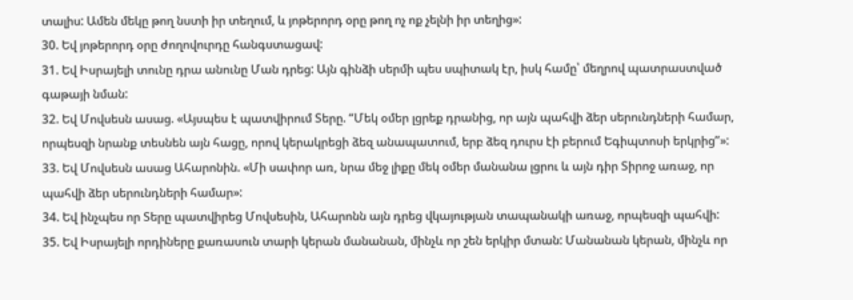տալիս: Ամեն մեկը թող նստի իր տեղում, և յոթերորդ օրը թող ոչ ոք չելնի իր տեղից»:
30. Եվ յոթերորդ օրը ժողովուրդը հանգստացավ:
31. Եվ Իսրայելի տունը դրա անունը Ման դրեց: Այն գինձի սերմի պես սպիտակ էր, իսկ համը՝ մեղրով պատրաստված գաթայի նման:
32. Եվ Մովսեսն ասաց. «Այսպես է պատվիրում Տերը. “Մեկ օմեր լցրեք դրանից, որ այն պահվի ձեր սերունդների համար, որպեսզի նրանք տեսնեն այն հացը, որով կերակրեցի ձեզ անապատում, երբ ձեզ դուրս էի բերում Եգիպտոսի երկրից”»:
33. Եվ Մովսեսն ասաց Ահարոնին. «Մի սափոր առ, նրա մեջ լիքը մեկ օմեր մանանա լցրու և այն դիր Տիրոջ առաջ, որ պահվի ձեր սերունդների համար»:
34. Եվ ինչպես որ Տերը պատվիրեց Մովսեսին, Ահարոնն այն դրեց վկայության տապանակի առաջ, որպեսզի պահվի:
35. Եվ Իսրայելի որդիները քառասուն տարի կերան մանանան, մինչև որ շեն երկիր մտան: Մանանան կերան, մինչև որ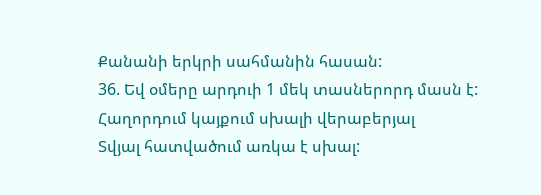Քանանի երկրի սահմանին հասան:
36. Եվ օմերը արդուի 1 մեկ տասներորդ մասն է:
Հաղորդում կայքում սխալի վերաբերյալ
Տվյալ հատվածում առկա է սխալ: